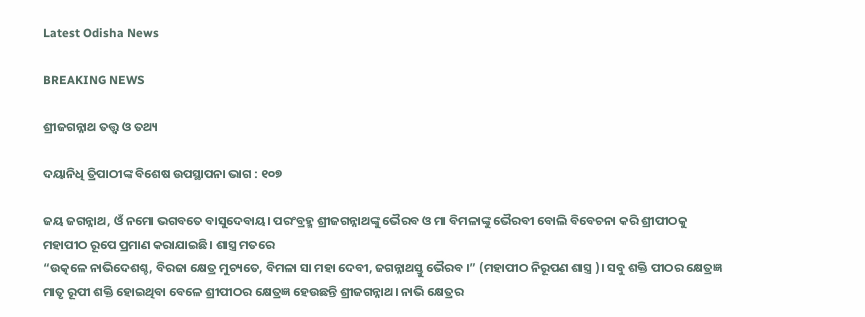Latest Odisha News

BREAKING NEWS

ଶ୍ରୀଜଗନ୍ନାଥ ତତ୍ତ୍ୱ ଓ ତଥ୍ୟ

ଦୟାନିଧି ତ୍ରିପାଠୀଙ୍କ ବିଶେଷ ଉପସ୍ଥାପନା ଭାଗ : ୧୦୭

ଜୟ ଜଗନ୍ନାଥ, ଓଁ ନମୋ ଭଗବତେ ବାସୁଦେବାୟ। ପରଂବ୍ରହ୍ମ ଶ୍ରୀଜଗନ୍ନାଥଙ୍କୁ ଭୈରବ ଓ ମା ବିମଳାଙ୍କୁ ଭୈରବୀ ବୋଲି ବିବେଚନା କରି ଶ୍ରୀପୀଠକୁ ମହାପୀଠ ରୂପେ ପ୍ରମାଣ କରାଯାଇଛି। ଶାସ୍ତ୍ର ମତରେ
“ଉତ୍କଳେ ନାଭିଦେଶଶ୍ଚ, ବିରଜା କ୍ଷେତ୍ର ମୁଚ୍ୟତେ, ବିମଳା ସା ମହା ଦେବୀ, ଜଗନ୍ନାଥସ୍ତୁ ଭୈରବ ।” (ମହାପୀଠ ନିରୂପଣ ଶାସ୍ତ୍ର )। ସବୁ ଶକ୍ତି ପୀଠର କ୍ଷେତ୍ରଜ୍ଞ ମାତୃ ରୂପୀ ଶକ୍ତି ହୋଇଥିବା ବେଳେ ଶ୍ରୀପୀଠର କ୍ଷେତ୍ରଜ୍ଞ ହେଉଛନ୍ତି ଶ୍ରୀଜଗନ୍ନାଥ। ନାଭି କ୍ଷେତ୍ରର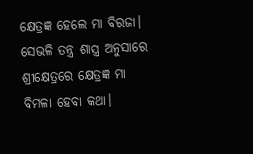କ୍ଷେତ୍ରଜ୍ଞ ହେଲେ ମା ବିରଜା। ସେଭଳି ତନ୍ତ୍ର ଶାସ୍ତ୍ର ଅନୁସାରେ ଶ୍ରୀକ୍ଷେତ୍ରରେ କ୍ଷେତ୍ରଜ୍ଞ ମା ବିମଳା ହେବା କଥା।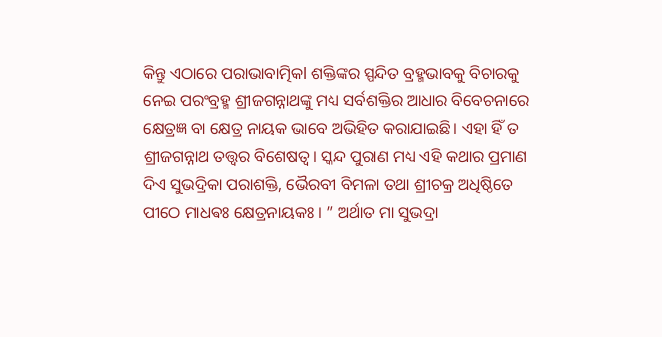କିନ୍ତୁ ଏଠାରେ ପରାଭାବାତ୍ମିକl ଶକ୍ତିଙ୍କର ସ୍ପନ୍ଦିତ ବ୍ରହ୍ମଭାବକୁ ବିଚାରକୁ ନେଇ ପରଂବ୍ରହ୍ମ ଶ୍ରୀଜଗନ୍ନାଥଙ୍କୁ ମଧ୍ୟ ସର୍ବଶକ୍ତିର ଆଧାର ବିବେଚନାରେ କ୍ଷେତ୍ରଜ୍ଞ ବା କ୍ଷେତ୍ର ନାୟକ ଭାବେ ଅଭିହିତ କରାଯାଇଛି। ଏହା ହିଁ ତ ଶ୍ରୀଜଗନ୍ନାଥ ତତ୍ତ୍ୱର ବିଶେଷତ୍ୱ। ସ୍କନ୍ଦ ପୁରାଣ ମଧ୍ୟ ଏହି କଥାର ପ୍ରମାଣ ଦିଏ ସୁଭଦ୍ରିକା ପରାଶକ୍ତି, ଭୈରବୀ ବିମଳା ତଥା ଶ୍ରୀଚକ୍ର ଅଧିଷ୍ଠିତେ ପୀଠେ ମାଧଵଃ କ୍ଷେତ୍ରନାୟକଃ । ” ଅର୍ଥାତ ମା ସୁଭଦ୍ରା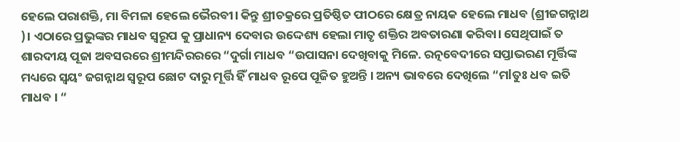ହେଲେ ପରାଶକ୍ତି, ମା ବିମଳା ହେଲେ ଭୈରବୀ। କିନ୍ତୁ ଶ୍ରୀଚକ୍ରରେ ପ୍ରତିଷ୍ଠିତ ପୀଠରେ କ୍ଷେତ୍ର ନାୟକ ହେଲେ ମାଧବ (ଶ୍ରୀଜଗନ୍ନାଥ )। ଏଠାରେ ପ୍ରଭୁଙ୍କର ମାଧବ ସ୍ୱରୂପ କୁ ପ୍ରାଧାନ୍ୟ ଦେବାର ଉଦ୍ଦେଶ୍ୟ ହେଲା ମାତୃ ଶକ୍ତିର ଅବତାରଣା କରିବା। ସେଥିପାଇଁ ତ ଶାରଦୀୟ ପୂଜା ଅବସରରେ ଶ୍ରୀମନ୍ଦିରରରେ “ଦୁର୍ଗା ମାଧବ “ଉପାସନା ଦେଖିବାକୁ ମିଳେ. ରତ୍ନବେଦୀରେ ସପ୍ତାଭରଣ ମୂର୍ତ୍ତିଙ୍କ ମଧ୍ୟରେ ସ୍ୱୟଂ ଜଗନ୍ନାଥ ସ୍ୱରୂପ ଛୋଟ ଦାରୁ ମୂର୍ତ୍ତି ହିଁ ମାଧବ ରୂପେ ପୂଜିତ ହୁଅନ୍ତି । ଅନ୍ୟ ଭାବରେ ଦେଖିଲେ “ମlତୁଃ ଧବ ଇତି ମାଧବ । “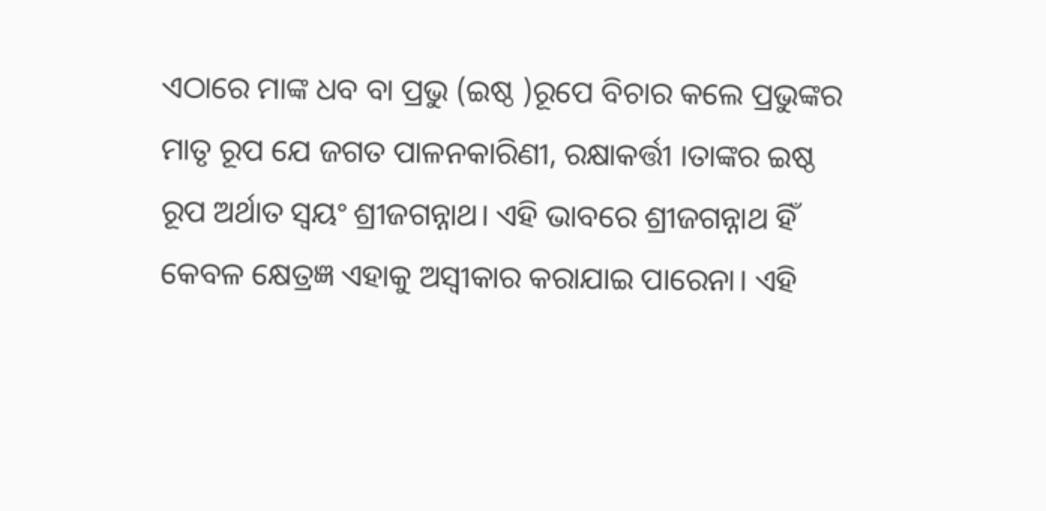ଏଠାରେ ମାଙ୍କ ଧବ ବା ପ୍ରଭୁ (ଇଷ୍ଠ )ରୂପେ ବିଚାର କଲେ ପ୍ରଭୁଙ୍କର ମାତୃ ରୂପ ଯେ ଜଗତ ପାଳନକାରିଣୀ, ରକ୍ଷାକର୍ତ୍ତୀ ।ତାଙ୍କର ଇଷ୍ଠ ରୂପ ଅର୍ଥାତ ସ୍ୱୟଂ ଶ୍ରୀଜଗନ୍ନାଥ। ଏହି ଭାବରେ ଶ୍ରୀଜଗନ୍ନାଥ ହିଁ କେବଳ କ୍ଷେତ୍ରଜ୍ଞ ଏହାକୁ ଅସ୍ବୀକାର କରାଯାଇ ପାରେନା। ଏହି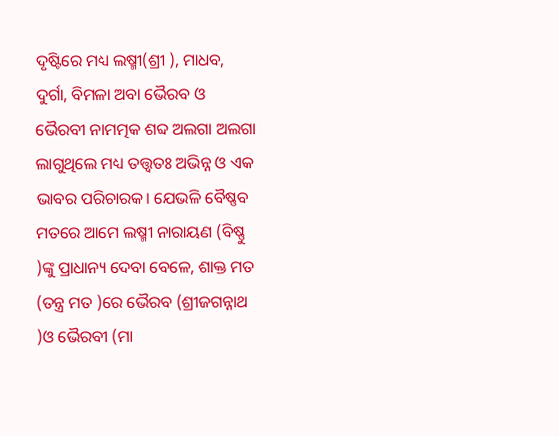ଦୃଷ୍ଟିରେ ମଧ୍ୟ ଲଷ୍ମୀ(ଶ୍ରୀ ), ମାଧବ, ଦୁର୍ଗା, ବିମଳା ଅବା ଭୈରବ ଓ ଭୈରବୀ ନାମତ୍ମକ ଶବ୍ଦ ଅଲଗା ଅଲଗା ଲାଗୁଥିଲେ ମଧ୍ୟ ତତ୍ତ୍ୱତଃ ଅଭିନ୍ନ ଓ ଏକ ଭାବର ପରିଚାରକ। ଯେଭଳି ବୈଷ୍ଣବ ମତରେ ଆମେ ଲଷ୍ମୀ ନାରାୟଣ (ବିଷ୍ଣୁ )ଙ୍କୁ ପ୍ରାଧାନ୍ୟ ଦେବା ବେଳେ, ଶାକ୍ତ ମତ (ତନ୍ତ୍ର ମତ )ରେ ଭୈରବ (ଶ୍ରୀଜଗନ୍ନାଥ )ଓ ଭୈରବୀ (ମା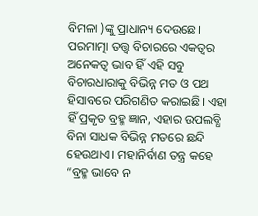ବିମଳା )ଙ୍କୁ ପ୍ରାଧାନ୍ୟ ଦେଉଛେ। ପରମାତ୍ମା ତତ୍ତ୍ୱ ବିଚାରରେ ଏକତ୍ବର ଅନେକତ୍ୱ ଭାବ ହିଁ ଏହି ସବୁ ବିଚାରଧାରାକୁ ବିଭିନ୍ନ ମତ ଓ ପଥ ହିସାବରେ ପରିଗଣିତ କରାଇଛି। ଏହା ହିଁ ପ୍ରକୃତ ବ୍ରହ୍ମ ଜ୍ଞାନ, ଏହାର ଉପଲବ୍ଧି ବିନା ସାଧକ ବିଭିନ୍ନ ମତରେ ଛନ୍ଦି ହେଉଥାଏ। ମହାନିର୍ବାଣ ତନ୍ତ୍ର କହେ “ବ୍ରହ୍ମ ଭାବେ ନ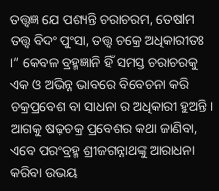ତତ୍ତ୍ୱଜ୍ଞ ଯେ ପଶ୍ୟନ୍ତି ଚରାଚରମ, ତେଷlମ ତତ୍ତ୍ୱ ବିଦଂ ପୁଂସା, ତତ୍ତ୍ୱ ଚକ୍ରେ ଅଧିକାରୀତଃ ।” କେବଳ ବ୍ରହ୍ମଜ୍ଞାନି ହିଁ ସମସ୍ତ ଚରାଚରକୁ ଏକ ଓ ଅଭିନ୍ନ ଭାବରେ ବିବେଚନା କରି ଚକ୍ରପ୍ରବେଶ ବା ସାଧନା ର ଅଧିକାରୀ ହୁଅନ୍ତି। ଆଗକୁ ଷଢ଼ଚକ୍ର ପ୍ରବେଶର କଥା ଜାଣିବା, ଏବେ ପରଂବ୍ରହ୍ମ ଶ୍ରୀଜଗନ୍ନାଥଙ୍କୁ ଆରାଧନା କରିବା ଉଭୟ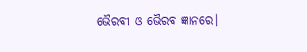ଭୈରବୀ ଓ ଭୈରବ ଜ୍ଞାନରେ।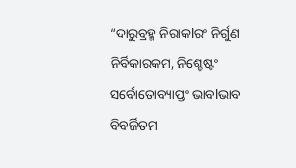“ଦାରୁବ୍ରହ୍ମ ନିରାକlରଂ ନିର୍ଗୁଣ ନିର୍ବିକାରକମ, ନିଶ୍ଚେଷ୍ଟଂ ସର୍ବୋତୋବ୍ୟାପ୍ତଂ ଭାବlଭାବ ବିବର୍ଜିତମ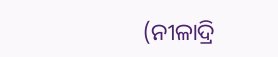(ନୀଳାଦ୍ରି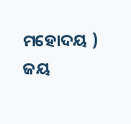ମହୋଦୟ )
ଜୟ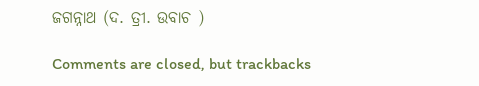ଜଗନ୍ନାଥ (ଦ. ତ୍ରୀ. ଉବାଚ )

Comments are closed, but trackbacks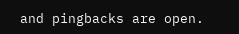and pingbacks are open.